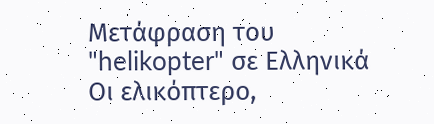Μετάφραση του "helikopter" σε Ελληνικά
Οι ελικόπτερο,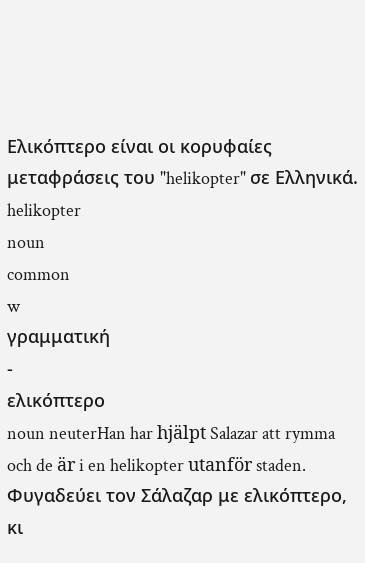Ελικόπτερο είναι οι κορυφαίες μεταφράσεις του "helikopter" σε Ελληνικά.
helikopter
noun
common
w
γραμματική
-
ελικόπτερο
noun neuterHan har hjälpt Salazar att rymma och de är i en helikopter utanför staden.
Φυγαδεύει τον Σάλαζαρ με ελικόπτερο, κι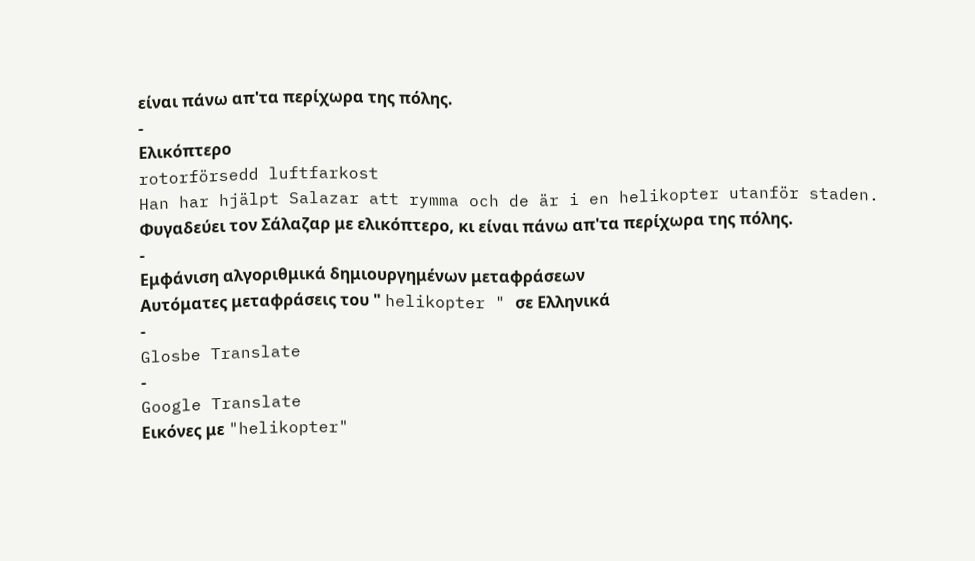είναι πάνω απ'τα περίχωρα της πόλης.
-
Ελικόπτερο
rotorförsedd luftfarkost
Han har hjälpt Salazar att rymma och de är i en helikopter utanför staden.
Φυγαδεύει τον Σάλαζαρ με ελικόπτερο, κι είναι πάνω απ'τα περίχωρα της πόλης.
-
Εμφάνιση αλγοριθμικά δημιουργημένων μεταφράσεων
Αυτόματες μεταφράσεις του " helikopter " σε Ελληνικά
-
Glosbe Translate
-
Google Translate
Εικόνες με "helikopter"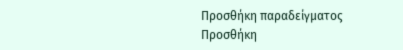Προσθήκη παραδείγματος
Προσθήκη